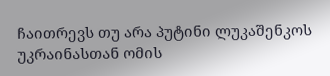ჩაითრევს თუ არა პუტინი ლუკაშენკოს უკრაინასთან ომის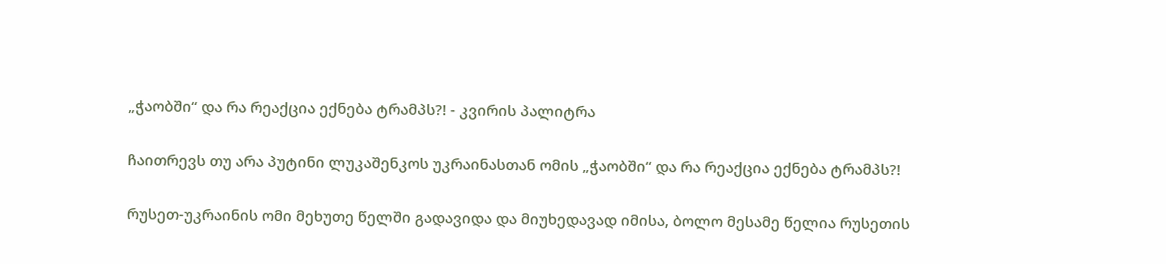„ჭაობში“ და რა რეაქცია ექნება ტრამპს?! - კვირის პალიტრა

ჩაითრევს თუ არა პუტინი ლუკაშენკოს უკრაინასთან ომის „ჭაობში“ და რა რეაქცია ექნება ტრამპს?!

რუსეთ-უკრაინის ომი მეხუთე წელში გადავიდა და მიუხედავად იმისა, ბოლო მესამე წელია რუსეთის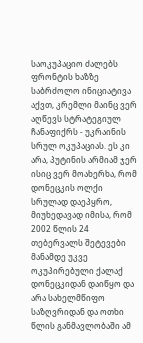საოკუპაციო ძალებს ფრონტის ხაზზე საბრძოლო ინიციატივა აქვთ, კრემლი მაინც ვერ აღწევს სტრატეგიულ ჩანაფიქრს - უკრაინის სრულ ოკუპაციას. ეს კი არა, პუტინის არმიამ ჯერ ისიც ვერ მოახერხა, რომ დონეცკის ოლქი სრულად დაეპყრო, მიუხედავად იმისა, რომ 2002 წლის 24 თებერვალს შეტევები მანამდე უკვე ოკუპირებული ქალაქ დონეცკიდან დაიწყო და არა სახელმწიფო საზღვრიდან და ოთხი წლის განმავლობაში ამ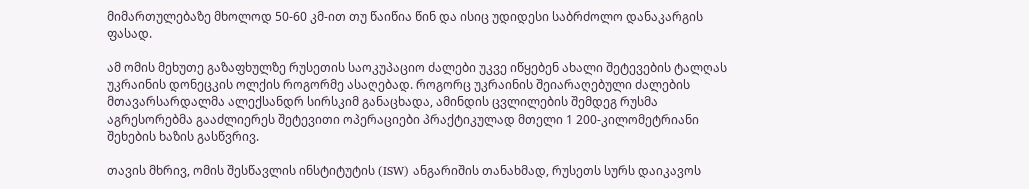მიმართულებაზე მხოლოდ 50-60 კმ-ით თუ წაიწია წინ და ისიც უდიდესი საბრძოლო დანაკარგის ფასად.

ამ ომის მეხუთე გაზაფხულზე რუსეთის საოკუპაციო ძალები უკვე იწყებენ ახალი შეტევების ტალღას უკრაინის დონეცკის ოლქის როგორმე ასაღებად. როგორც უკრაინის შეიარაღებული ძალების მთავარსარდალმა ალექსანდრ სირსკიმ განაცხადა, ამინდის ცვლილების შემდეგ რუსმა აგრესორებმა გააძლიერეს შეტევითი ოპერაციები პრაქტიკულად მთელი 1 200-კილომეტრიანი შეხების ხაზის გასწვრივ.

თავის მხრივ, ომის შესწავლის ინსტიტუტის (ISW) ანგარიშის თანახმად, რუსეთს სურს დაიკავოს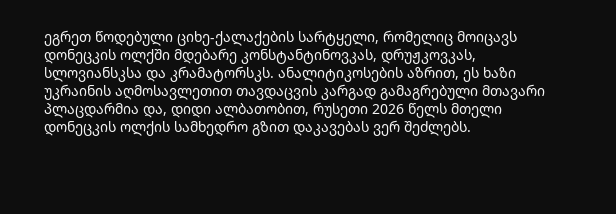ეგრეთ წოდებული ციხე-ქალაქების სარტყელი, რომელიც მოიცავს დონეცკის ოლქში მდებარე კონსტანტინოვკას, დრუჟკოვკას, სლოვიანსკსა და კრამატორსკს. ანალიტიკოსების აზრით, ეს ხაზი უკრაინის აღმოსავლეთით თავდაცვის კარგად გამაგრებული მთავარი პლაცდარმია და, დიდი ალბათობით, რუსეთი 2026 წელს მთელი დონეცკის ოლქის სამხედრო გზით დაკავებას ვერ შეძლებს.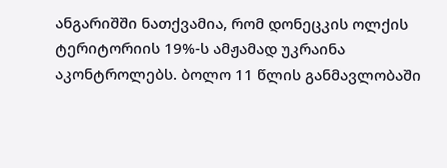ანგარიშში ნათქვამია, რომ დონეცკის ოლქის ტერიტორიის 19%-ს ამჟამად უკრაინა აკონტროლებს. ბოლო 11 წლის განმავლობაში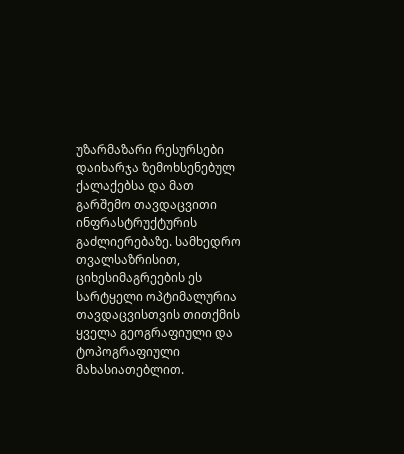უზარმაზარი რესურსები დაიხარჯა ზემოხსენებულ ქალაქებსა და მათ გარშემო თავდაცვითი ინფრასტრუქტურის გაძლიერებაზე. სამხედრო თვალსაზრისით, ციხესიმაგრეების ეს სარტყელი ოპტიმალურია თავდაცვისთვის თითქმის ყველა გეოგრაფიული და ტოპოგრაფიული მახასიათებლით.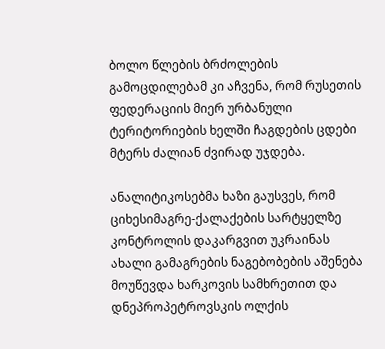ბოლო წლების ბრძოლების გამოცდილებამ კი აჩვენა, რომ რუსეთის ფედერაციის მიერ ურბანული ტერიტორიების ხელში ჩაგდების ცდები მტერს ძალიან ძვირად უჯდება.

ანალიტიკოსებმა ხაზი გაუსვეს, რომ ციხესიმაგრე-ქალაქების სარტყელზე კონტროლის დაკარგვით უკრაინას ახალი გამაგრების ნაგებობების აშენება მოუწევდა ხარკოვის სამხრეთით და დნეპროპეტროვსკის ოლქის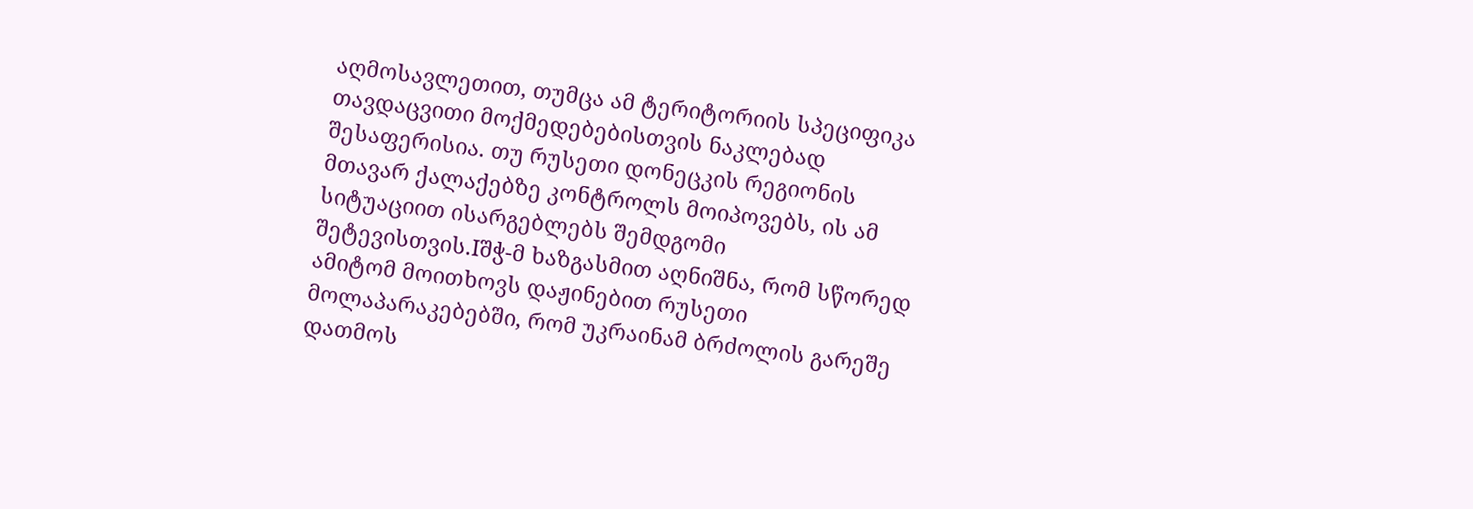აღმოსავლეთით, თუმცა ამ ტერიტორიის სპეციფიკა თავდაცვითი მოქმედებებისთვის ნაკლებად შესაფერისია. თუ რუსეთი დონეცკის რეგიონის მთავარ ქალაქებზე კონტროლს მოიპოვებს, ის ამ სიტუაციით ისარგებლებს შემდგომი შეტევისთვის.Iშჭ-მ ხაზგასმით აღნიშნა, რომ სწორედ ამიტომ მოითხოვს დაჟინებით რუსეთი მოლაპარაკებებში, რომ უკრაინამ ბრძოლის გარეშე დათმოს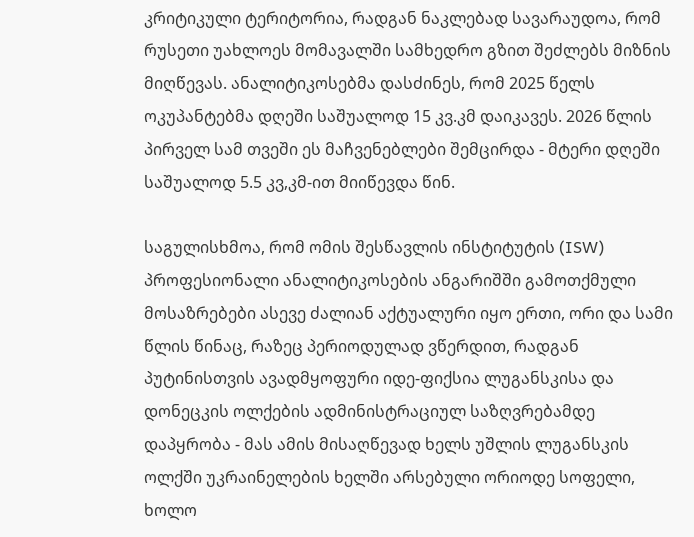კრიტიკული ტერიტორია, რადგან ნაკლებად სავარაუდოა, რომ რუსეთი უახლოეს მომავალში სამხედრო გზით შეძლებს მიზნის მიღწევას. ანალიტიკოსებმა დასძინეს, რომ 2025 წელს ოკუპანტებმა დღეში საშუალოდ 15 კვ.კმ დაიკავეს. 2026 წლის პირველ სამ თვეში ეს მაჩვენებლები შემცირდა - მტერი დღეში საშუალოდ 5.5 კვ,კმ-ით მიიწევდა წინ.

საგულისხმოა, რომ ომის შესწავლის ინსტიტუტის (ISW) პროფესიონალი ანალიტიკოსების ანგარიშში გამოთქმული მოსაზრებები ასევე ძალიან აქტუალური იყო ერთი, ორი და სამი წლის წინაც, რაზეც პერიოდულად ვწერდით, რადგან პუტინისთვის ავადმყოფური იდე-ფიქსია ლუგანსკისა და დონეცკის ოლქების ადმინისტრაციულ საზღვრებამდე დაპყრობა - მას ამის მისაღწევად ხელს უშლის ლუგანსკის ოლქში უკრაინელების ხელში არსებული ორიოდე სოფელი, ხოლო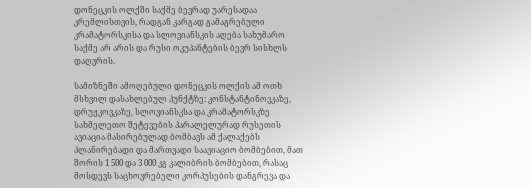დონეცკის ოლქში საქმე ბევრად უარესადაა კრემლისთვის, რადგან კარგად გამაგრებული კრამატორსკისა და სლოვიანსკის აღება სახუმარო საქმე არ არის და რუსი ოკუპანტების ბევრ სისხლს დაღვრის.

სამიზნეში ამოღებული დონეცკის ოლქის ამ ოთხ მსხვილ დასახლებულ პუნქტზე: კონსტანტინოვკაზე, დრუჟკოვკაზე, სლოვიანსკსა და კრამატორსკზე სახმელეთო შეტევების პარალელურად რუსეთის ავიაცია მასირებულად ბომბავს ამ ქალაქებს პლანირებადი და მართვადი საავიაციო ბომბებით, მათ შორის 1 500 და 3 000 კგ კალიბრის ბომბებით, რასაც მოსდევს საცხოვრებელი კორპუსების დანგრევა და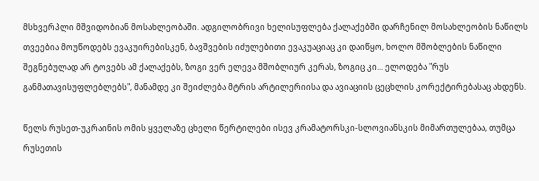მსხვერპლი მშვიდობიან მოსახლეობაში. ადგილობრივი ხელისუფლება ქალაქებში დარჩენილ მოსახლეობის ნაწილს თვეებია მოუწოდებს ევაკუირებისკენ, ბავშვების იძულებითი ევაკუაციაც კი დაიწყო, ხოლო მშობლების ნაწილი შეგნებულად არ ტოვებს ამ ქალაქებს, ზოგი ვერ ელევა მშობლიურ კერას, ზოგიც კი... ელოდება "რუს განმათავისუფლებლებს", მანამდე კი შეიძლება მტრის არტილერიისა და ავიაციის ცეცხლის კორექტირებასაც ახდენს.

წელს რუსეთ-უკრაინის ომის ყველაზე ცხელი წერტილები ისევ კრამატორსკი-სლოვიანსკის მიმართულებაა, თუმცა რუსეთის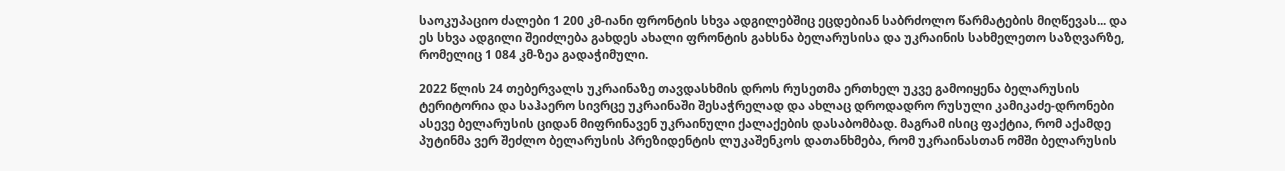საოკუპაციო ძალები 1 200 კმ-იანი ფრონტის სხვა ადგილებშიც ეცდებიან საბრძოლო წარმატების მიღწევას... და ეს სხვა ადგილი შეიძლება გახდეს ახალი ფრონტის გახსნა ბელარუსისა და უკრაინის სახმელეთო საზღვარზე, რომელიც 1 084 კმ-ზეა გადაჭიმული.

2022 წლის 24 თებერვალს უკრაინაზე თავდასხმის დროს რუსეთმა ერთხელ უკვე გამოიყენა ბელარუსის ტერიტორია და საჰაერო სივრცე უკრაინაში შესაჭრელად და ახლაც დროდადრო რუსული კამიკაძე-დრონები ასევე ბელარუსის ციდან მიფრინავენ უკრაინული ქალაქების დასაბომბად. მაგრამ ისიც ფაქტია, რომ აქამდე პუტინმა ვერ შეძლო ბელარუსის პრეზიდენტის ლუკაშენკოს დათანხმება, რომ უკრაინასთან ომში ბელარუსის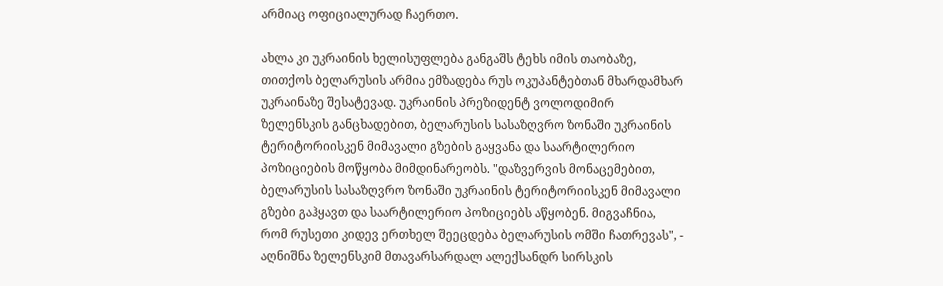არმიაც ოფიციალურად ჩაერთო.

ახლა კი უკრაინის ხელისუფლება განგაშს ტეხს იმის თაობაზე, თითქოს ბელარუსის არმია ემზადება რუს ოკუპანტებთან მხარდამხარ უკრაინაზე შესატევად. უკრაინის პრეზიდენტ ვოლოდიმირ ზელენსკის განცხადებით, ბელარუსის სასაზღვრო ზონაში უკრაინის ტერიტორიისკენ მიმავალი გზების გაყვანა და საარტილერიო პოზიციების მოწყობა მიმდინარეობს. "დაზვერვის მონაცემებით, ბელარუსის სასაზღვრო ზონაში უკრაინის ტერიტორიისკენ მიმავალი გზები გაჰყავთ და საარტილერიო პოზიციებს აწყობენ. მიგვაჩნია, რომ რუსეთი კიდევ ერთხელ შეეცდება ბელარუსის ომში ჩათრევას", - აღნიშნა ზელენსკიმ მთავარსარდალ ალექსანდრ სირსკის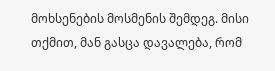მოხსენების მოსმენის შემდეგ. მისი თქმით, მან გასცა დავალება, რომ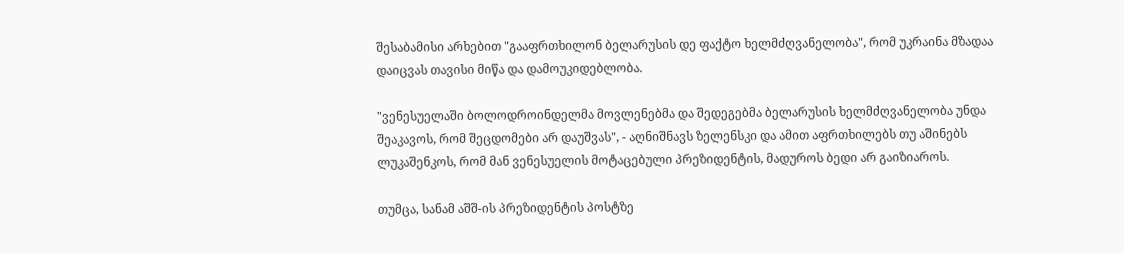შესაბამისი არხებით "გააფრთხილონ ბელარუსის დე ფაქტო ხელმძღვანელობა", რომ უკრაინა მზადაა დაიცვას თავისი მიწა და დამოუკიდებლობა.

"ვენესუელაში ბოლოდროინდელმა მოვლენებმა და შედეგებმა ბელარუსის ხელმძღვანელობა უნდა შეაკავოს, რომ შეცდომები არ დაუშვას", - აღნიშნავს ზელენსკი და ამით აფრთხილებს თუ აშინებს ლუკაშენკოს, რომ მან ვენესუელის მოტაცებული პრეზიდენტის, მადუროს ბედი არ გაიზიაროს.

თუმცა, სანამ აშშ-ის პრეზიდენტის პოსტზე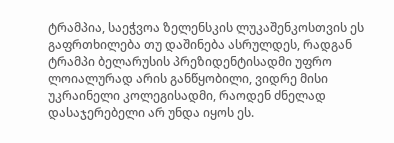ტრამპია, საეჭვოა ზელენსკის ლუკაშენკოსთვის ეს გაფრთხილება თუ დაშინება ასრულდეს, რადგან ტრამპი ბელარუსის პრეზიდენტისადმი უფრო ლოიალურად არის განწყობილი, ვიდრე მისი უკრაინელი კოლეგისადმი, რაოდენ ძნელად დასაჯერებელი არ უნდა იყოს ეს.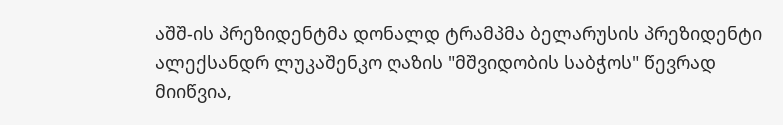აშშ-ის პრეზიდენტმა დონალდ ტრამპმა ბელარუსის პრეზიდენტი ალექსანდრ ლუკაშენკო ღაზის "მშვიდობის საბჭოს" წევრად მიიწვია,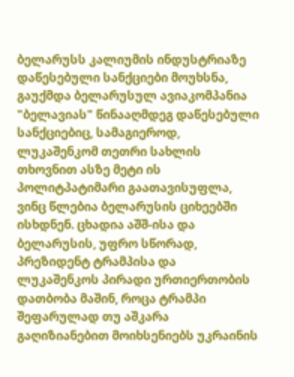ბელარუსს კალიუმის ინდუსტრიაზე დაწესებული სანქციები მოუხსნა, გაუქმდა ბელარუსულ ავიაკომპანია "ბელავიას" წინააღმდეგ დაწესებული სანქციებიც, სამაგიეროდ, ლუკაშენკომ თეთრი სახლის თხოვნით ასზე მეტი ის პოლიტპატიმარი გაათავისუფლა, ვინც წლებია ბელარუსის ციხეებში ისხდნენ. ცხადია აშშ-ისა და ბელარუსის, უფრო სწორად, პრეზიდენტ ტრამპისა და ლუკაშენკოს პირადი ურთიერთობის დათბობა მაშინ, როცა ტრამპი შეფარულად თუ აშკარა გაღიზიანებით მოიხსენიებს უკრაინის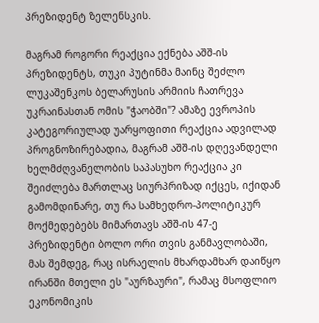პრეზიდენტ ზელენსკის.

მაგრამ როგორი რეაქცია ექნება აშშ-ის პრეზიდენტს, თუკი პუტინმა მაინც შეძლო ლუკაშენკოს ბელარუსის არმიის ჩათრევა უკრაინასთან ომის "ჭაობში"? ამაზე ევროპის კატეგორიულად უარყოფითი რეაქცია ადვილად პროგნოზირებადია, მაგრამ აშშ-ის დღევანდელი ხელმძღვანელობის საპასუხო რეაქცია კი შეიძლება მართლაც სიურპრიზად იქცეს, იქიდან გამომდინარე, თუ რა სამხედრო-პოლიტიკურ მოქმედებებს მიმართავს აშშ-ის 47-ე პრეზიდენტი ბოლო ორი თვის განმავლობაში, მას შემდეგ, რაც ისრაელის მხარდამხარ დაიწყო ირანში მთელი ეს "აურზაური", რამაც მსოფლიო ეკონომიკის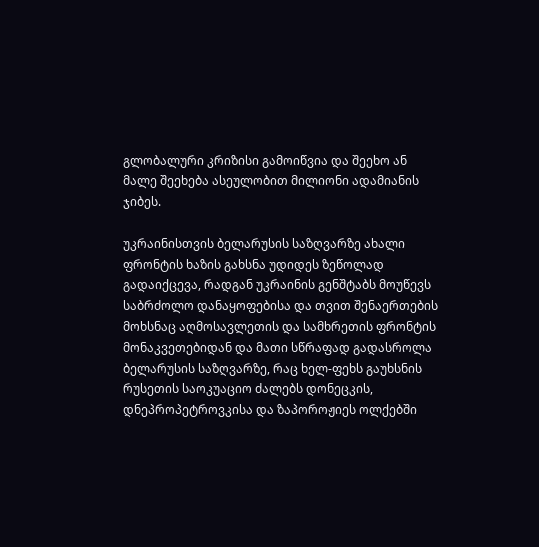გლობალური კრიზისი გამოიწვია და შეეხო ან მალე შეეხება ასეულობით მილიონი ადამიანის ჯიბეს.

უკრაინისთვის ბელარუსის საზღვარზე ახალი ფრონტის ხაზის გახსნა უდიდეს ზეწოლად გადაიქცევა, რადგან უკრაინის გენშტაბს მოუწევს საბრძოლო დანაყოფებისა და თვით შენაერთების მოხსნაც აღმოსავლეთის და სამხრეთის ფრონტის მონაკვეთებიდან და მათი სწრაფად გადასროლა ბელარუსის საზღვარზე, რაც ხელ-ფეხს გაუხსნის რუსეთის საოკუაციო ძალებს დონეცკის, დნეპროპეტროვკისა და ზაპოროჟიეს ოლქებში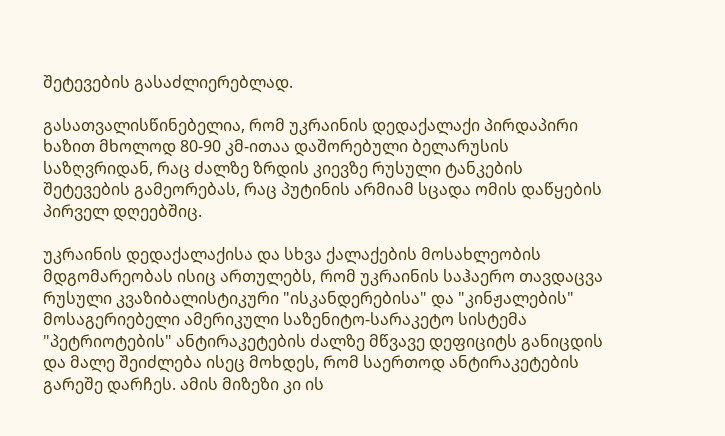შეტევების გასაძლიერებლად.

გასათვალისწინებელია, რომ უკრაინის დედაქალაქი პირდაპირი ხაზით მხოლოდ 80-90 კმ-ითაა დაშორებული ბელარუსის საზღვრიდან, რაც ძალზე ზრდის კიევზე რუსული ტანკების შეტევების გამეორებას, რაც პუტინის არმიამ სცადა ომის დაწყების პირველ დღეებშიც.

უკრაინის დედაქალაქისა და სხვა ქალაქების მოსახლეობის მდგომარეობას ისიც ართულებს, რომ უკრაინის საჰაერო თავდაცვა რუსული კვაზიბალისტიკური "ისკანდერებისა" და "კინჟალების" მოსაგერიებელი ამერიკული საზენიტო-სარაკეტო სისტემა "პეტრიოტების" ანტირაკეტების ძალზე მწვავე დეფიციტს განიცდის და მალე შეიძლება ისეც მოხდეს, რომ საერთოდ ანტირაკეტების გარეშე დარჩეს. ამის მიზეზი კი ის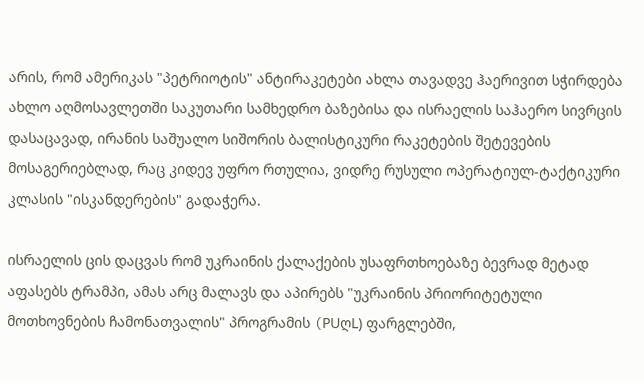არის, რომ ამერიკას "პეტრიოტის" ანტირაკეტები ახლა თავადვე ჰაერივით სჭირდება ახლო აღმოსავლეთში საკუთარი სამხედრო ბაზებისა და ისრაელის საჰაერო სივრცის დასაცავად, ირანის საშუალო სიშორის ბალისტიკური რაკეტების შეტევების მოსაგერიებლად, რაც კიდევ უფრო რთულია, ვიდრე რუსული ოპერატიულ-ტაქტიკური კლასის "ისკანდერების" გადაჭერა.

ისრაელის ცის დაცვას რომ უკრაინის ქალაქების უსაფრთხოებაზე ბევრად მეტად აფასებს ტრამპი, ამას არც მალავს და აპირებს "უკრაინის პრიორიტეტული მოთხოვნების ჩამონათვალის" პროგრამის (PUღL) ფარგლებში,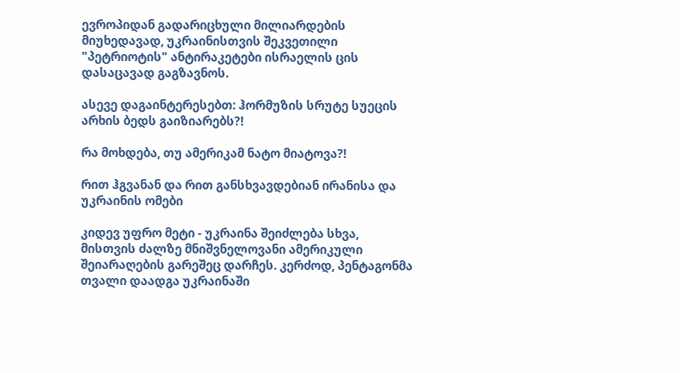ევროპიდან გადარიცხული მილიარდების მიუხედავად, უკრაინისთვის შეკვეთილი "პეტრიოტის" ანტირაკეტები ისრაელის ცის დასაცავად გაგზავნოს.

ასევე დაგაინტერესებთ: ჰორმუზის სრუტე სუეცის არხის ბედს გაიზიარებს?!

რა მოხდება, თუ ამერიკამ ნატო მიატოვა?!

რით ჰგვანან და რით განსხვავდებიან ირანისა და უკრაინის ომები

კიდევ უფრო მეტი - უკრაინა შეიძლება სხვა, მისთვის ძალზე მნიშვნელოვანი ამერიკული შეიარაღების გარეშეც დარჩეს. კერძოდ, პენტაგონმა თვალი დაადგა უკრაინაში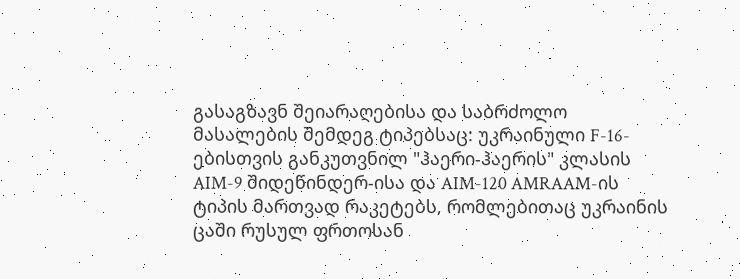გასაგზავნ შეიარაღებისა და საბრძოლო მასალების შემდეგ ტიპებსაც: უკრაინული F-16-ებისთვის განკუთვნილ "ჰაერი-ჰაერის" კლასის AIM-9 შიდეწინდერ-ისა და AIM-120 AMRAAM-ის ტიპის მართვად რაკეტებს, რომლებითაც უკრაინის ცაში რუსულ ფრთოსან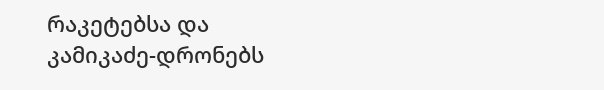რაკეტებსა და კამიკაძე-დრონებს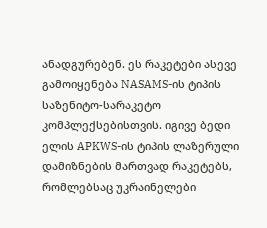ანადგურებენ. ეს რაკეტები ასევე გამოიყენება NASAMS-ის ტიპის საზენიტო-სარაკეტო კომპლექსებისთვის. იგივე ბედი ელის APKWS-ის ტიპის ლაზერული დამიზნების მართვად რაკეტებს, რომლებსაც უკრაინელები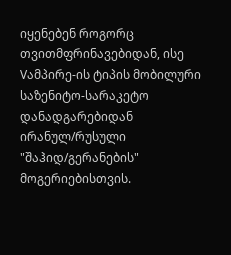იყენებენ როგორც თვითმფრინავებიდან, ისე Vამპირე-ის ტიპის მობილური საზენიტო-სარაკეტო დანადგარებიდან ირანულ/რუსული "შაჰიდ/გერანების" მოგერიებისთვის.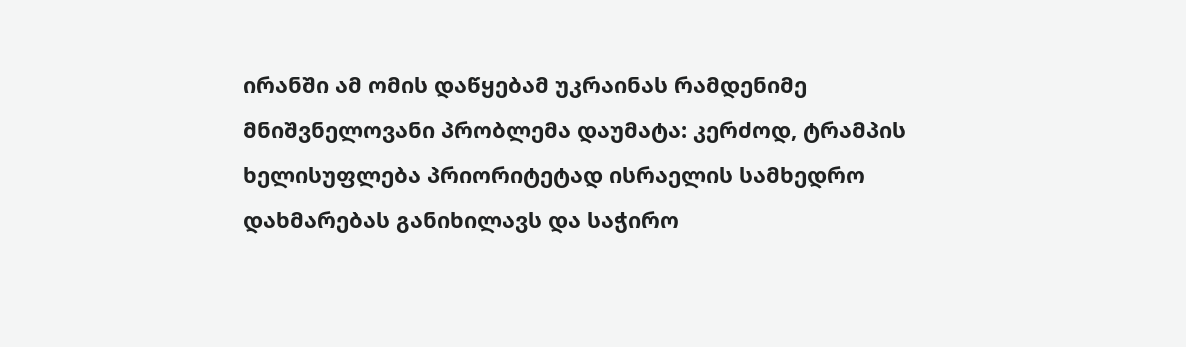ირანში ამ ომის დაწყებამ უკრაინას რამდენიმე მნიშვნელოვანი პრობლემა დაუმატა: კერძოდ, ტრამპის ხელისუფლება პრიორიტეტად ისრაელის სამხედრო დახმარებას განიხილავს და საჭირო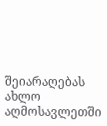შეიარაღებას ახლო აღმოსავლეთში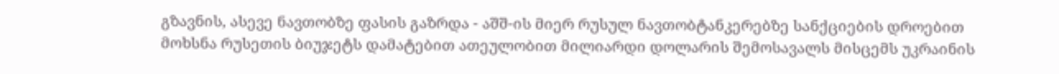გზავნის, ასევე ნავთობზე ფასის გაზრდა - აშშ-ის მიერ რუსულ ნავთობტანკერებზე სანქციების დროებით მოხსნა რუსეთის ბიუჯეტს დამატებით ათეულობით მილიარდი დოლარის შემოსავალს მისცემს უკრაინის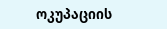ოკუპაციის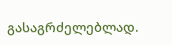გასაგრძელებლად.